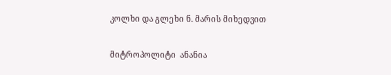კოლხი და გლეხი ნ. მარის მიხედვით

მიტროპოლიტი  ანანია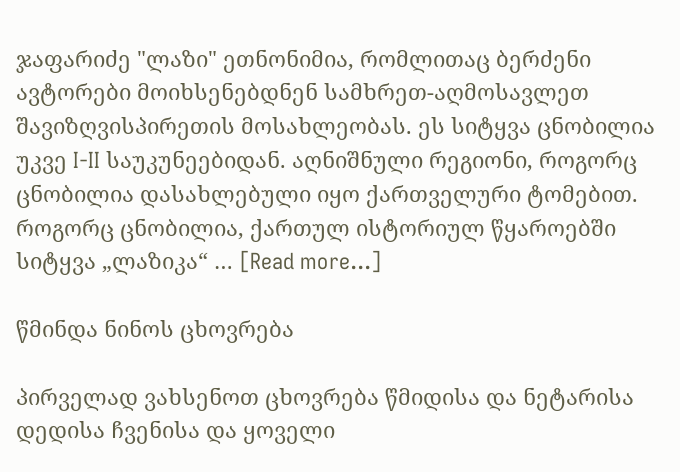ჯაფარიძე "ლაზი" ეთნონიმია, რომლითაც ბერძენი ავტორები მოიხსენებდნენ სამხრეთ-აღმოსავლეთ შავიზღვისპირეთის მოსახლეობას. ეს სიტყვა ცნობილია უკვე I-II საუკუნეებიდან. აღნიშნული რეგიონი, როგორც ცნობილია დასახლებული იყო ქართველური ტომებით. როგორც ცნობილია, ქართულ ისტორიულ წყაროებში სიტყვა „ლაზიკა“ … [Read more...]

წმინდა ნინოს ცხოვრება

პირველად ვახსენოთ ცხოვრება წმიდისა და ნეტარისა დედისა ჩვენისა და ყოველი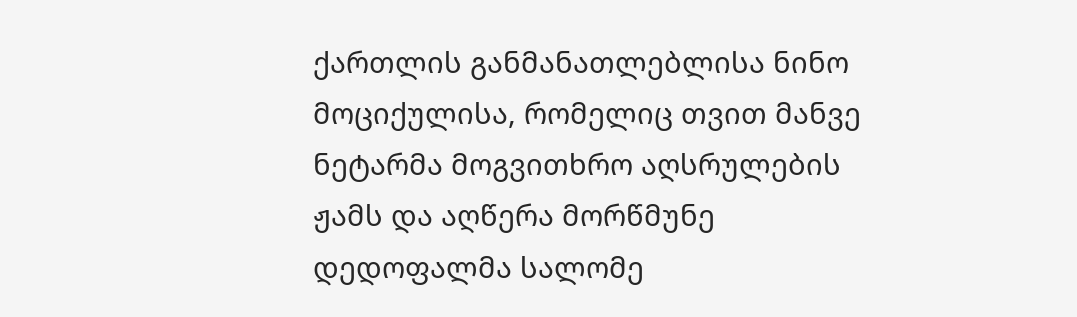ქართლის განმანათლებლისა ნინო მოციქულისა, რომელიც თვით მანვე ნეტარმა მოგვითხრო აღსრულების ჟამს და აღწერა მორწმუნე დედოფალმა სალომე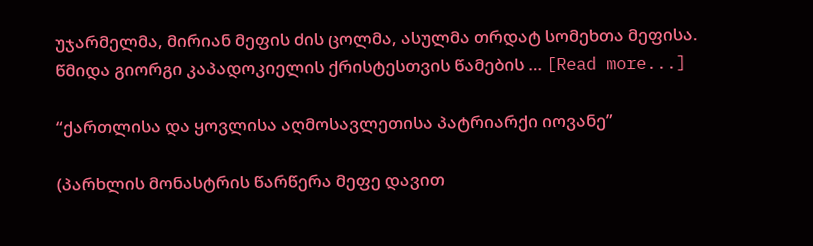უჯარმელმა, მირიან მეფის ძის ცოლმა, ასულმა თრდატ სომეხთა მეფისა. წმიდა გიორგი კაპადოკიელის ქრისტესთვის წამების … [Read more...]

“ქართლისა და ყოვლისა აღმოსავლეთისა პატრიარქი იოვანე”

(პარხლის მონასტრის წარწერა მეფე დავით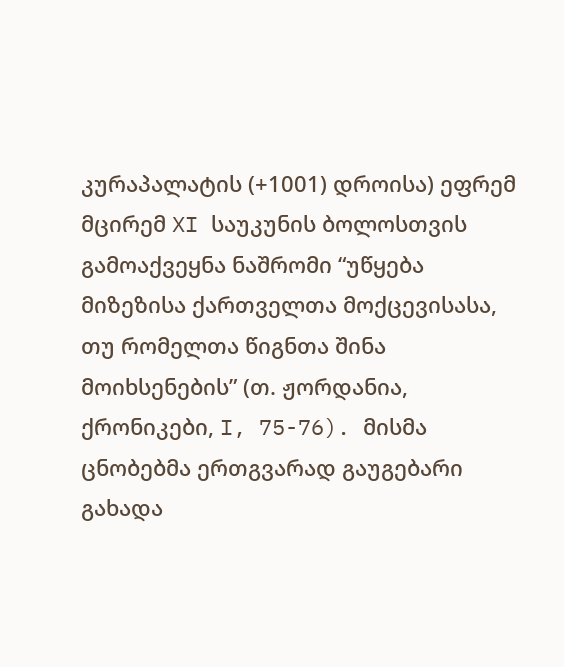კურაპალატის (+1001) დროისა) ეფრემ მცირემ XI საუკუნის ბოლოსთვის გამოაქვეყნა ნაშრომი “უწყება მიზეზისა ქართველთა მოქცევისასა, თუ რომელთა წიგნთა შინა მოიხსენების” (თ. ჟორდანია, ქრონიკები, I, 75-76). მისმა ცნობებმა ერთგვარად გაუგებარი გახადა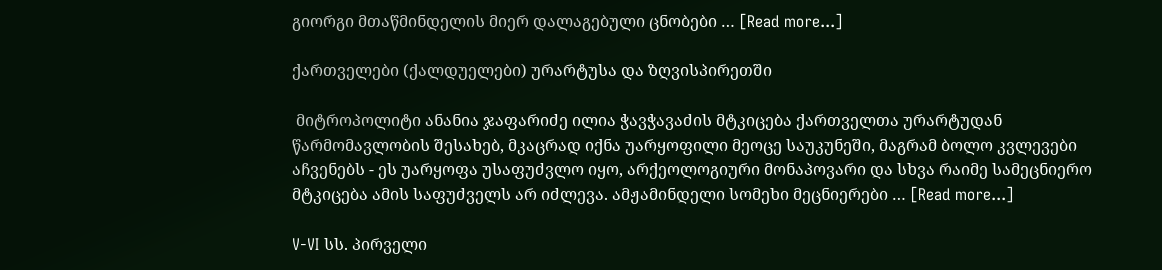გიორგი მთაწმინდელის მიერ დალაგებული ცნობები … [Read more...]

ქართველები (ქალდუელები) ურარტუსა და ზღვისპირეთში

 მიტროპოლიტი ანანია ჯაფარიძე ილია ჭავჭავაძის მტკიცება ქართველთა ურარტუდან წარმომავლობის შესახებ, მკაცრად იქნა უარყოფილი მეოცე საუკუნეში, მაგრამ ბოლო კვლევები აჩვენებს - ეს უარყოფა უსაფუძვლო იყო, არქეოლოგიური მონაპოვარი და სხვა რაიმე სამეცნიერო მტკიცება ამის საფუძველს არ იძლევა. ამჟამინდელი სომეხი მეცნიერები … [Read more...]

V-VI სს. პირველი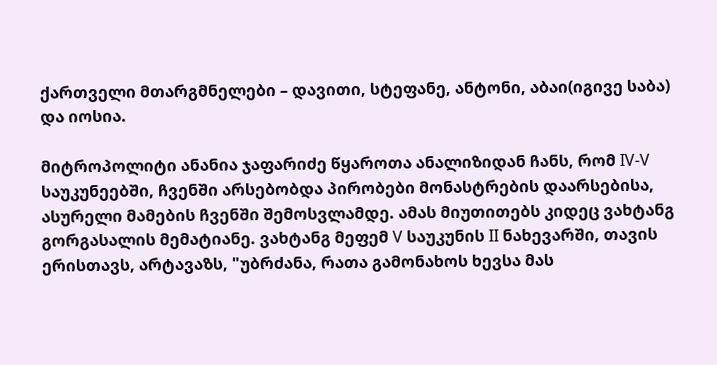ქართველი მთარგმნელები – დავითი, სტეფანე, ანტონი, აბაი(იგივე საბა) და იოსია.

მიტროპოლიტი ანანია ჯაფარიძე წყაროთა ანალიზიდან ჩანს, რომ IV-V საუკუნეებში, ჩვენში არსებობდა პირობები მონასტრების დაარსებისა, ასურელი მამების ჩვენში შემოსვლამდე. ამას მიუთითებს კიდეც ვახტანგ გორგასალის მემატიანე. ვახტანგ მეფემ V საუკუნის II ნახევარში, თავის ერისთავს, არტავაზს, "უბრძანა, რათა გამონახოს ხევსა მას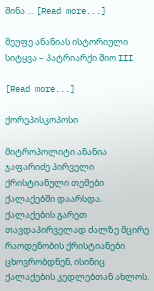შინა … [Read more...]

მეუფე ანანიას ისტორიული სიტყვა – პატრიარქი შიო III

[Read more...]

ქორეპისკოპოსი

მიტროპოლიტი ანანია ჯაფარიძე პირველი ქრისტიანული თემები ქალაქებში დაარსდა. ქალაქების გარეთ თავდაპირველად ძალზე მცირე რაოდენობის ქრისტიანები ცხოვრობდნენ, ისინიც ქალაქების კედლებთან ახლოს.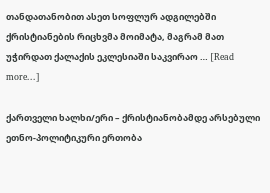თანდათანობით ასეთ სოფლურ ადგილებში ქრისტიანების რიცხვმა მოიმატა, მაგრამ მათ უჭირდათ ქალაქის ეკლესიაში საკვირაო … [Read more...]

ქართველი ხალხი/ერი – ქრისტიანობამდე არსებული ეთნო-პოლიტიკური ერთობა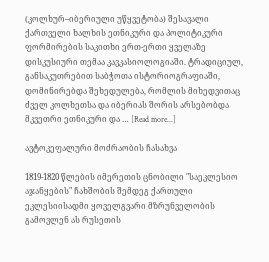(კოლხურ–იბერიული უწყვეტობა) შესავალი ქართველი ხალხის ეთნიკური და პოლიტიკური ფორმირების საკითხი ერთ-ერთი ყველაზე დისკუსიური თემაა კავკასიოლოგიაში. ტრადიციულ, განსაკუთრებით საბჭოთა ისტორიოგრაფიაში, დომინირებდა შეხედულება, რომლის მიხედვითაც ძველ კოლხეთსა და იბერიას შორის არსებობდა მკვეთრი ეთნიკური და … [Read more...]

ავტოკეფალური მოძრაობის ჩასახვა

1819-1820 წლების იმერეთის ცნობილი "საეკლესიო აჯანყების" ჩახშობის შემდეგ ქართული ეკლესიისადმი ყოველგვარი მზრუნველობის გამოვლენ ას რუსეთის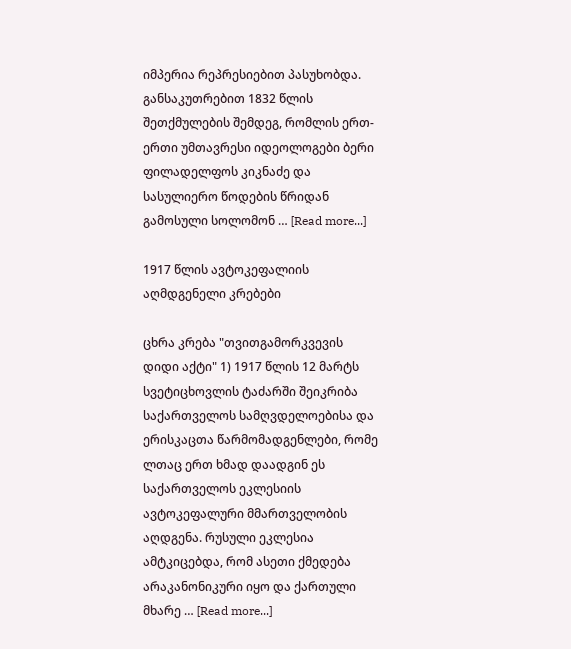იმპერია რეპრესიებით პასუხობდა. განსაკუთრებით 1832 წლის შეთქმულების შემდეგ, რომლის ერთ-ერთი უმთავრესი იდეოლოგები ბერი ფილადელფოს კიკნაძე და სასულიერო წოდების წრიდან გამოსული სოლომონ … [Read more...]

1917 წლის ავტოკეფალიის აღმდგენელი კრებები

ცხრა კრება "თვითგამორკვევის დიდი აქტი" 1) 1917 წლის 12 მარტს სვეტიცხოვლის ტაძარში შეიკრიბა საქართველოს სამღვდელოებისა და ერისკაცთა წარმომადგენლები, რომე ლთაც ერთ ხმად დაადგინ ეს საქართველოს ეკლესიის ავტოკეფალური მმართველობის აღდგენა. რუსული ეკლესია ამტკიცებდა, რომ ასეთი ქმედება არაკანონიკური იყო და ქართული მხარე … [Read more...]